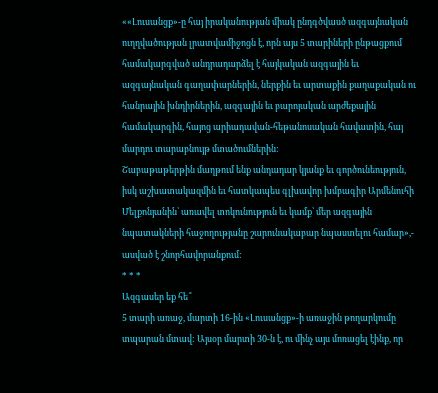««Լուսանցք»-ը հայ իրականության միակ ընդգծվասծ ազգայնական ուղղվածության լրատվամիջոցն է, որն այս 5 տարիների ընթացքում համակարգված անդրադարձել է հայկական ազգային եւ ազգայնական գաղափարներին, ներքին եւ արտաքին քաղաքական ու հանրային խնդիրներին, ազգային եւ բարոյական արժեքային համակարգին, հայոց արիադավան-հեթանոսական հավատին, հայ մարդու տարաբնույթ մտածումներին:
Շաբաթաթերթին մաղթում ենք անդադար կյանք եւ գործունեություն, իսկ աշխատակազմին եւ հատկապես գլխավոր խմբագիր Արմենուհի Մելքոնյանին՝ առավել տոկունություն եւ կամք՝ մեր ազգային նպատակների հաջողությանը շարունակաբար նպաստելու համար»,- ասված է շնորհավորանքում:
* * *
Ազգասեր եք հե՞
5 տարի առաջ, մարտի 16-ին «Լուսանցք»-ի առաջին թողարկումը տպարան մտավ: Այսօր մարտի 30-ն է, ու մինչ այս մոռացել էինք, որ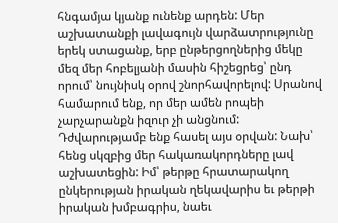հնգամյա կյանք ունենք արդեն: Մեր աշխատանքի լավագույն վարձատրությունը երեկ ստացանք, երբ ընթերցողներից մեկը մեզ մեր հոբելյանի մասին հիշեցրեց՝ ընդ որում՝ նույնիսկ օրով շնորհավորելով: Սրանով համարում ենք, որ մեր ամեն րոպեի չարչարանքն իզուր չի անցնում: Դժվարությամբ ենք հասել այս օրվան: Նախ՝ հենց սկզբից մեր հակառակորդները լավ աշխատեցին: Իմ՝ թերթը հրատարակող ընկերության իրական ղեկավարիս եւ թերթի իրական խմբագրիս, նաեւ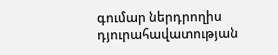գումար ներդրողիս դյուրահավատության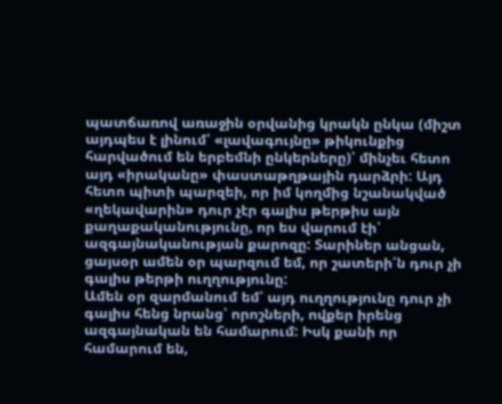պատճառով առաջին օրվանից կրակն ընկա (միշտ այդպես է լինում՝ «լավագույնը» թիկունքից հարվածում են երբեմնի ընկերները)՝ մինչեւ հետո այդ «իրականը» փաստաթղթային դարձրի: Այդ հետո պիտի պարզեի, որ իմ կողմից նշանակված «ղեկավարին» դուր չէր գալիս թերթիս այն քաղաքականությունը, որ ես վարում էի՝ ազգայնականության քարոզը: Տարիներ անցան, ցայսօր ամեն օր պարզում եմ, որ շատերի՛ն դուր չի գալիս թերթի ուղղությունը:
Ամեն օր զարմանում եմ՝ այդ ուղղությունը դուր չի գալիս հենց նրանց՝ որոշների, ովքեր իրենց ազգայնական են համարում: Իսկ քանի որ համարում են,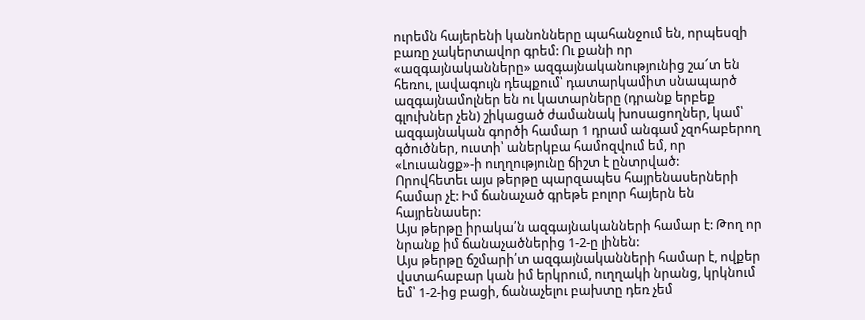ուրեմն հայերենի կանոնները պահանջում են, որպեսզի բառը չակերտավոր գրեմ: Ու քանի որ «ազգայնականները» ազգայնականությունից շա՜տ են հեռու, լավագույն դեպքում՝ դատարկամիտ սնապարծ ազգայնամոլներ են ու կատարները (դրանք երբեք գլուխներ չեն) շիկացած ժամանակ խոսացողներ, կամ՝ ազգայնական գործի համար 1 դրամ անգամ չզոհաբերող գծուծներ, ուստի՝ աներկբա համոզվում եմ, որ «Լուսանցք»-ի ուղղությունը ճիշտ է ընտրված:
Որովհետեւ այս թերթը պարզապես հայրենասերների համար չէ: Իմ ճանաչած գրեթե բոլոր հայերն են հայրենասեր:
Այս թերթը իրակա՛ն ազգայնականների համար է: Թող որ նրանք իմ ճանաչածներից 1-2-ը լինեն:
Այս թերթը ճշմարի՛տ ազգայնականների համար է, ովքեր վստահաբար կան իմ երկրում, ուղղակի նրանց, կրկնում եմ՝ 1-2-ից բացի, ճանաչելու բախտը դեռ չեմ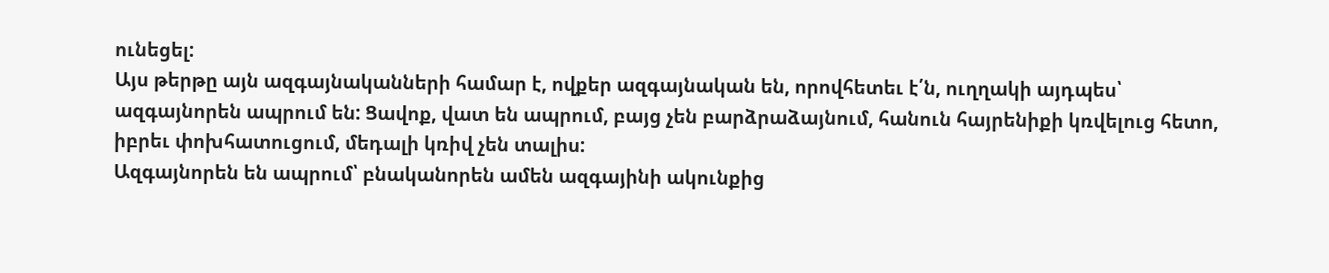ունեցել:
Այս թերթը այն ազգայնականների համար է, ովքեր ազգայնական են, որովհետեւ է՛ն, ուղղակի այդպես՝ ազգայնորեն ապրում են: Ցավոք, վատ են ապրում, բայց չեն բարձրաձայնում, հանուն հայրենիքի կռվելուց հետո, իբրեւ փոխհատուցում, մեդալի կռիվ չեն տալիս:
Ազգայնորեն են ապրում՝ բնականորեն ամեն ազգայինի ակունքից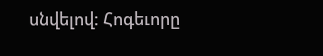սնվելով: Հոգեւորը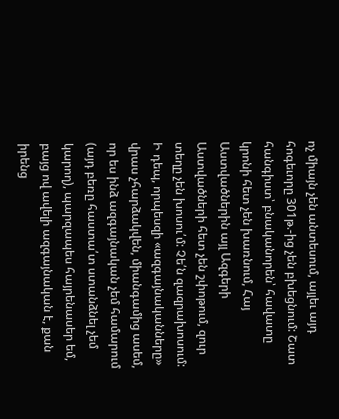ոչ միայն չեն անտեսում, այլեւ այդ հոգեւորը 301թ.-ից չեն բխեցնում: Շատ հանգիստ՝ բնականորեն՝ հավատը կրոնի հետ չեն խառնում, Հայ Աստվածներին այլ Ազգերի Աստվածների հետ չեն շփոթում, զուր տեղը չեն խոսու՛մ: Չե՛ն զազրախոսում:
Ի դեպ, որպեսզի «ազգայնականները» վրաս չհարձակվեն, միանգամից ասեմ, որ ես ինձ ազգայնական չեմ համարում (այդ բեռը հաստա՛տ ստանձնել չեմ կարող), պարզապես հայրենասեր եմ, բայց ով ավելի ազգայնական է, քան իրենց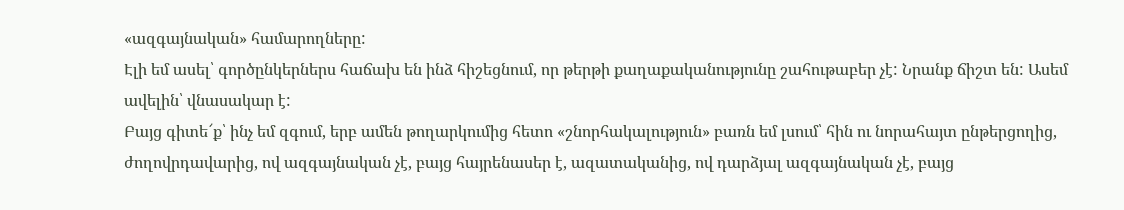«ազգայնական» համարողները:
Էլի եմ ասել՝ գործընկերներս հաճախ են ինձ հիշեցնում, որ թերթի քաղաքականությունը շահութաբեր չէ: Նրանք ճիշտ են: Ասեմ ավելին՝ վնասակար է:
Բայց գիտե՜ք՝ ինչ եմ զգում, երբ ամեն թողարկումից հետո «շնորհակալություն» բառն եմ լսում՝ հին ու նորահայտ ընթերցողից, ժողովրդավարից, ով ազգայնական չէ, բայց հայրենասեր է, ազատականից, ով դարձյալ ազգայնական չէ, բայց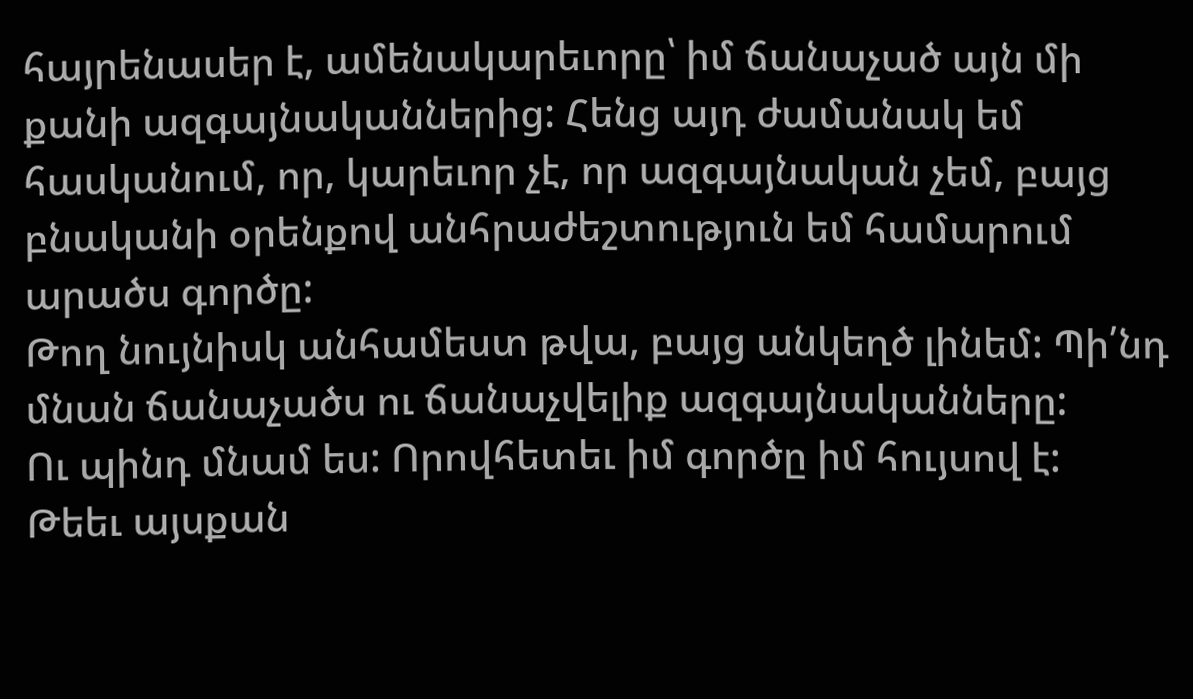հայրենասեր է, ամենակարեւորը՝ իմ ճանաչած այն մի քանի ազգայնականներից: Հենց այդ ժամանակ եմ հասկանում, որ, կարեւոր չէ, որ ազգայնական չեմ, բայց բնականի օրենքով անհրաժեշտություն եմ համարում արածս գործը:
Թող նույնիսկ անհամեստ թվա, բայց անկեղծ լինեմ: Պի՛նդ մնան ճանաչածս ու ճանաչվելիք ազգայնականները:
Ու պինդ մնամ ես: Որովհետեւ իմ գործը իմ հույսով է:
Թեեւ այսքան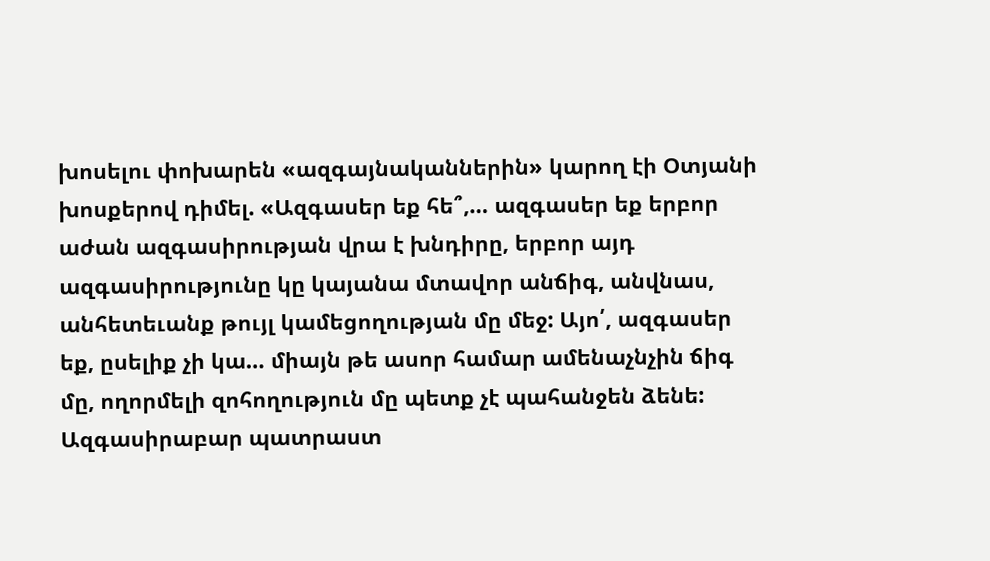խոսելու փոխարեն «ազգայնականներին» կարող էի Օտյանի խոսքերով դիմել. «Ազգասեր եք հե՞,… ազգասեր եք երբոր աժան ազգասիրության վրա է խնդիրը, երբոր այդ ազգասիրությունը կը կայանա մտավոր անճիգ, անվնաս, անհետեւանք թույլ կամեցողության մը մեջ: Այո՛, ազգասեր եք, ըսելիք չի կա… միայն թե ասոր համար ամենաչնչին ճիգ մը, ողորմելի զոհողություն մը պետք չէ պահանջեն ձենե: Ազգասիրաբար պատրաստ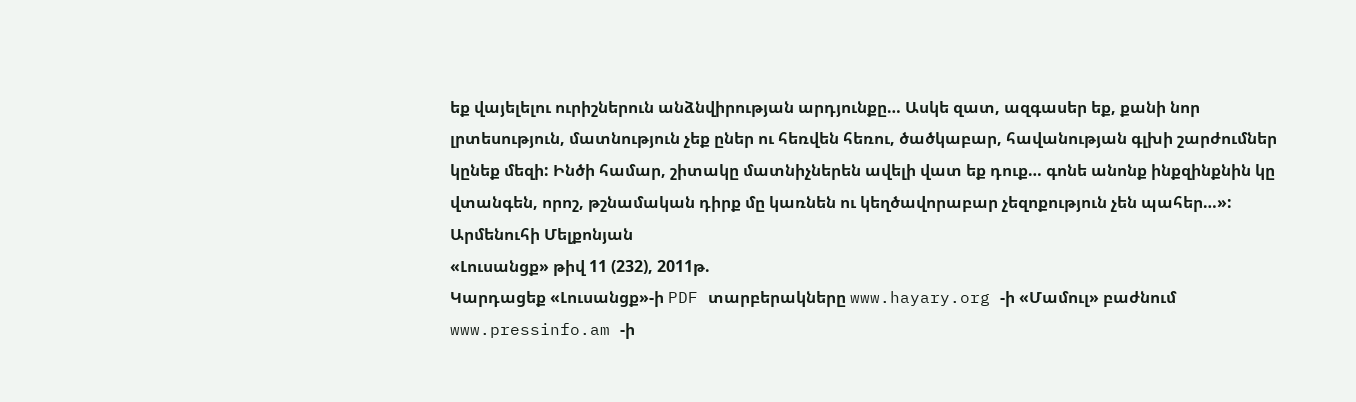եք վայելելու ուրիշներուն անձնվիրության արդյունքը… Ասկե զատ, ազգասեր եք, քանի նոր լրտեսություն, մատնություն չեք ըներ ու հեռվեն հեռու, ծածկաբար, հավանության գլխի շարժումներ կընեք մեզի: Ինծի համար, շիտակը մատնիչներեն ավելի վատ եք դուք… գոնե անոնք ինքզինքնին կը վտանգեն, որոշ, թշնամական դիրք մը կառնեն ու կեղծավորաբար չեզոքություն չեն պահեր…»:
Արմենուհի Մելքոնյան
«Լուսանցք» թիվ 11 (232), 2011թ.
Կարդացեք «Լուսանցք»-ի PDF տարբերակները www.hayary.org -ի «Մամուլ» բաժնում www.pressinfo.am -ի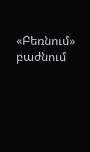«Բեռնում» բաժնում